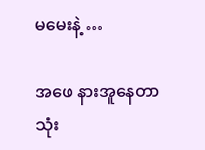မမေးနဲ့ …

အဖေ နားအူနေတာ သုံး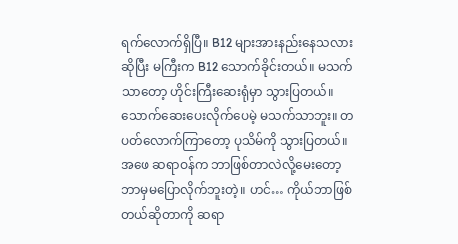ရက်လောက်ရှိပြီ။ B12 များအားနည်းနေသလားဆိုပြီး မကြီးက B12 သောက်ခိုင်းတယ်။ မသက်သာတော့ ဟိုင်းကြီးဆေးရုံမှာ သွားပြတယ်။ သောက်ဆေးပေးလိုက်ပေမဲ့ မသက်သာဘူး။ တပတ်လောက်ကြာတော့ ပုသိမ်ကို သွားပြတယ်။ အဖေ ဆရာဝန်က ဘာဖြစ်တာလဲလို့မေးတော့ ဘာမှမပြောလိုက်ဘူးတဲ့။ ဟင်… ကိုယ်ဘာဖြစ်တယ်ဆိုတာကို ဆရာ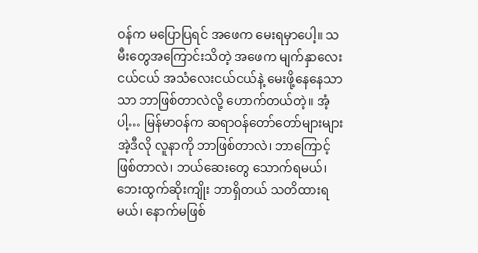ဝန်က မပြောပြရင် အဖေက မေးရမှာပေါ့။ သမီးတွေအကြောင်းသိတဲ့ အဖေက မျက်နှာလေးငယ်ငယ် အသံလေးငယ်ငယ်နဲ့ မေးဖို့နေနေသာသာ ဘာဖြစ်တာလဲလို့ ဟောက်တယ်တဲ့။ အံ့ပါ့… မြန်မာဝန်က ဆရာဝန်တော်တော်များများ အဲ့ဒီလို လူနာကို ဘာဖြစ်တာလဲ၊ ဘာကြောင့်ဖြစ်တာလဲ၊ ဘယ်ဆေးတွေ သောက်ရမယ်၊ ဘေးထွက်ဆိုးကျိုး ဘာရှိတယ် သတိထားရမယ်၊ နောက်မဖြစ်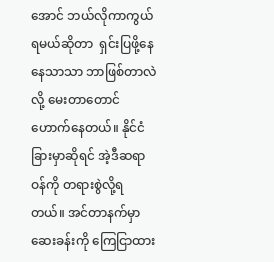အောင် ဘယ်လိုကာကွယ်ရမယ်ဆိုတာ  ရှင်းပြဖို့နေနေသာသာ ဘာဖြစ်တာလဲလို့ မေးတာတောင် ဟောက်နေတယ်။ နိုင်ငံခြားမှာဆိုရင် အဲ့ဒီဆရာဝန်ကို တရားစွဲလို့ရတယ်။ အင်တာနက်မှာ ဆေးခန်းကို ကြေငြာထား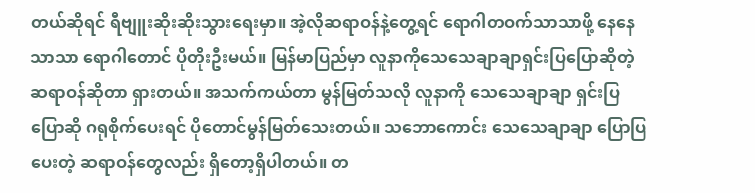တယ်ဆိုရင် ရီ‌ဗျူးဆိုးဆိုးသွားရေးမှာ။ အဲ့လိုဆရာဝန်နဲ့တွေ့ရင် ရောဂါတဝက်သာသာဖို့ နေနေသာသာ ရောဂါတောင် ပိုတိုးဦးမယ်။ မြန်မာပြည်မှာ လူနာကိုသေသေချာချာရှင်းပြပြောဆိုတဲ့ ဆရာဝန်ဆိုတာ ရှားတယ်။ အသက်ကယ်တာ မွန်မြတ်သလို လူနာကို သေသေချာချာ ရှင်းပြပြောဆို ဂရုစိုက်ပေးရင် ပိုတောင်မွန်မြတ်‌သေးတယ်။ သဘောကောင်း သေသေချာချာ ပြောပြပေးတဲ့ ဆရာဝန်တွေလည်း ရှိတော့ရှိပါတယ်။ တ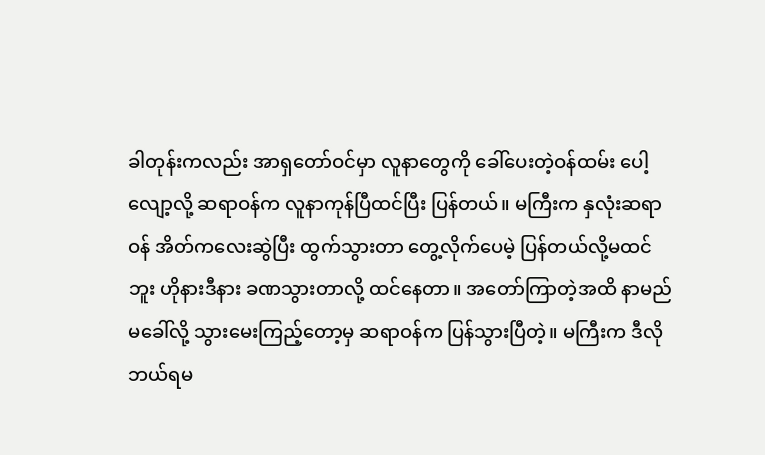ခါတုန်းကလည်း အာရှတော်ဝင်မှာ လူနာတွေကို ခေါ်ပေးတဲ့ဝန်ထမ်း ပေါ့လျော့လို့ ဆရာဝန်က လူနာကုန်ပြီထင်ပြီး ပြန်တယ်။ မကြီးက နှလုံးဆရာဝန် အိတ်ကလေးဆွဲပြီး ထွက်သွားတာ တွေ့လိုက်ပေမဲ့ ပြန်တယ်လို့မထင်ဘူး ဟိုနားဒီနား ခဏသွားတာလို့ ထင်နေတာ။ အတော်ကြာတဲ့အထိ နာမည်မခေါ်လို့ သွားမေးကြည့်တော့မှ ဆရာဝန်က ပြန်သွားပြီတဲ့။ မကြီးက ဒီလိုဘယ်ရမ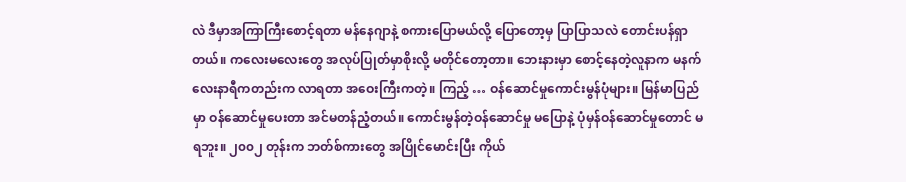လဲ ဒီမှာအကြာကြီးစောင့်ရတာ မန်နေဂျာနဲ့ စကားပြောမယ်လို့ ပြောတော့မှ ပြာပြာသလဲ တောင်းပန်ရှာတယ်။ ကလေးမလေးတွေ အလုပ်ပြုတ်မှာစိုးလို့ မတိုင်တော့တာ။ ဘေးနားမှာ စောင့်နေတဲ့လူနာက မနက်လေးနာရီကတည်းက လာရတာ အဝေးကြီးကတဲ့။ ကြည့် … ဝန်ဆောင်မှုကောင်းမွန်ပုံများ။ မြန်မာပြည်မှာ ဝန်ဆောင်မှုပေးတာ အင်မတန်ညံ့တယ်။ ကောင်းမွန်တဲ့ဝန်ဆောင်မှု မပြောနဲ့ ပုံမှန်ဝန်ဆောင်မှုတောင် မရဘူး။ ၂၀၀၂ တုန်းက ဘတ်စ်ကားတွေ အပြိုင်မောင်းပြီး ကိုယ်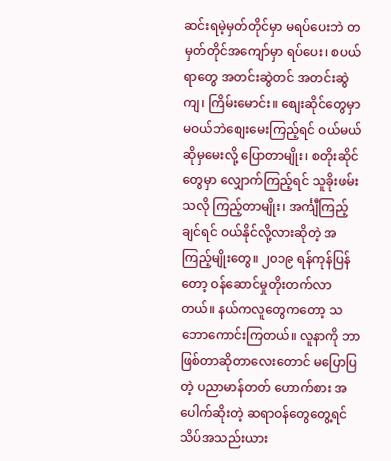ဆင်းရမဲ့မှတ်တိုင်မှာ မရပ်ပေးဘဲ တမှတ်တိုင်အကျော်မှာ ရပ်ပေး၊ စပယ်ရာတွေ အတင်းဆွဲတင် အတင်းဆွဲကျ၊ ကြိမ်းမောင်း။ စျေးဆိုင်တွေမှာ မဝယ်ဘဲစျေးမေးကြည့်ရင် ဝယ်မယ်ဆိုမှမေးလို့ ပြောတာမျိုး၊ စတိုးဆိုင်တွေမှာ လျှောက်ကြည့်ရင် သူခိုးဖမ်းသလို ကြည့်တာမျိုး၊ အင်္ကျီကြည့်ချင်ရင် ဝယ်နိုင်လို့လားဆိုတဲ့ အကြည့်မျိုးတွေ။ ၂၀၁၉ ရန်ကုန်ပြန်တော့ ဝန်ဆောင်မှုတိုးတက်လာတယ်။ နယ်ကလူ‌တွေကတော့ သဘောကောင်းကြတယ်။ လူနာကို ဘာဖြစ်တာဆိုတာလေးတောင် မပြောပြတဲ့ ပညာမာန်တတ် ဟောက်စား အပေါက်ဆိုးတဲ့ ဆရာဝန်‌တွေတွေ့ရင် သိပ်အသည်းယား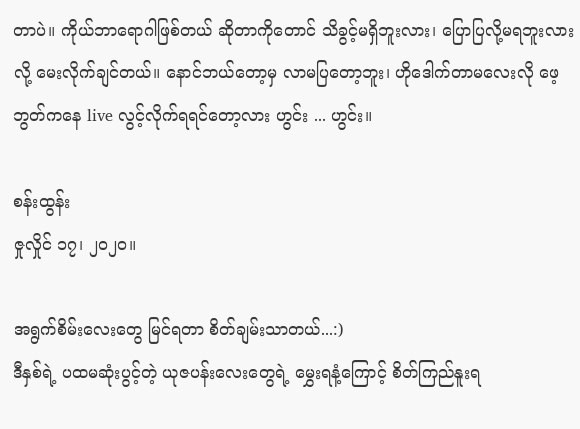တာပဲ။ ကိုယ်ဘာရောဂါဖြစ်တယ် ဆိုတာကိုတောင် သိခွင့်မရှိဘူးလား၊ ‌ပြောပြလို့မရဘူးလားလို့ မေးလိုက်ချင်တယ်။ နောင်ဘယ်တော့မှ လာမပြတော့ဘူး၊ ဟိုဒေါက်တာမလေးလို ဖေ့ဘွတ်ကနေ live လွင့်လိုက်ရရင်‌တော့လား ဟွင်း ... ဟွင်း။

စန်းထွန်း
ဇှုလှိုင် ၁၇၊ ၂၀၂၀။

အရွက်စိမ်း‌လေးတွေ မြင်ရတာ စိတ်ချမ်းသာတယ်...:)
ဒီနှစ်ရဲ့ ပထမဆုံးပွင့်တဲ့ ယုဇပန်း‌လေး‌တွေရဲ့ ‌မွှေးရနံ့‌ကြောင့် စိတ်ကြည်နူးရ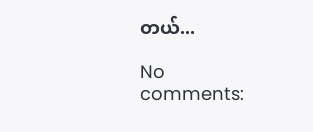တယ်...

No comments: